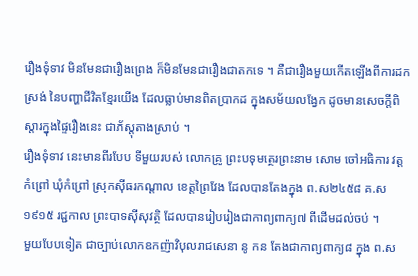រឿងទុំទាវ មិនមែនជារឿងព្រេង ក៏មិនមែនជារឿងជាតកទេ ។ គឺជារឿងមួយកើតឡើងពីការដកស្រង់ នៃបញ្ហាជីវិតខ្មែរយើង ដែលធ្លាប់មានពិតប្រាកដ ក្នុងសម័យលង្វែក ដូចមានសេចក្តីពិស្តារក្នុងផ្ទៃរឿងនេះ ជាភ័ស្តុតាងស្រាប់ ។
រឿងទុំទាវ នេះមានពីរបែប ទីមួយរបស់ លោកគ្រូ ព្រះបទុមត្ថេរព្រះនាម សោម ចៅអធិការ វត្តកំព្រៅ ឃុំកំព្រៅ ស្រុកស៊ីធរកណ្តាល ខេត្តព្រៃវែង ដែលបានតែងក្នុង ព.ស២៤៥៨ គ.ស១៩១៥ រជ្ជកាល ព្រះបាទស៊ីសុវត្ថិ ដែលបានរៀបរៀងជាកាព្យពាក្យ៧ ពីដើមដល់ចប់ ។
មួយបែបទៀត ជាច្បាប់លោកឧកញ៉ាវិបុលរាជសេនា នូ កន តែងជាកាព្យពាក្យ៨ ក្នុង ព.ស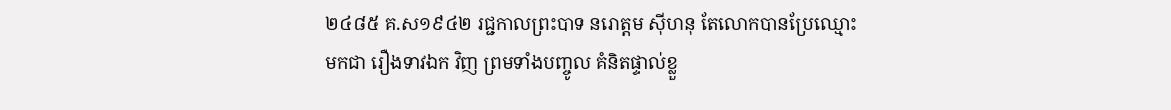២៤៨៥ គ.ស១៩៤២ រជ្ជកាលព្រះបាទ នរោត្តម ស៊ីហនុ តែលោកបានប្រែឈ្មោះមកជា រឿងទាវឯក វិញ ព្រមទាំងបញ្ចូល គំនិតផ្ទាល់ខ្លួ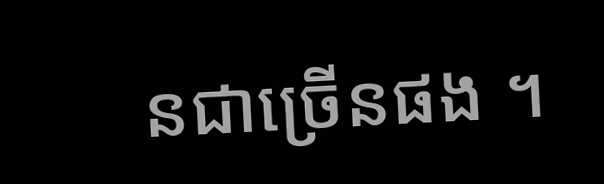នជាច្រើនផង ។